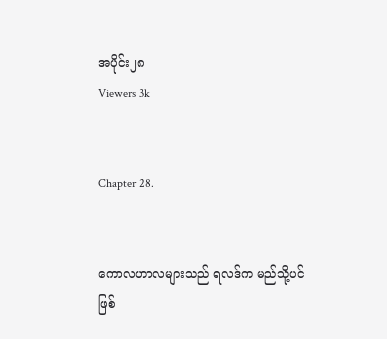အပိုင်း၂၈
Viewers 3k


Chapter 28.


ကောလဟာလများသည် ရလဒ်က မည်သို့ပင် ဖြစ်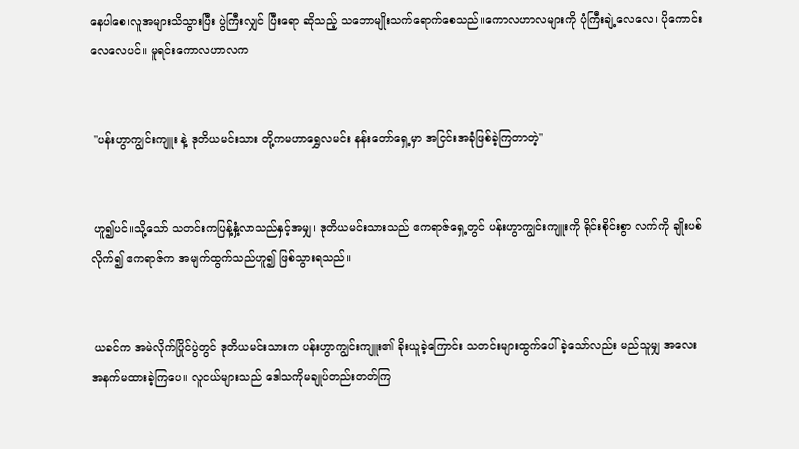နေပါစေ၊လူအများသိသွားပြီး ပွဲကြီးလျှင် ပြီးရော ဆိုသည့် သဘောမျိုးသက်ရောက်စေသည်။ကောလဟာလများကို ပုံကြီးချဲ့လေလေ၊ ပိုကောင်းလေလေပင်။ မူရင်းကောလဟာလက


 "ပန်းဟွာကျွင်းကျူး နဲ့ ဒုတိယမင်းသား တို့ကမဟာရွှေလမင်း နန်းတော်ရှေ့မှာ အငြင်းအခုံဖြစ်ခဲ့ကြတာတဲ့"


 ဟူ၍ပင်။သို့သော် သတင်းကပြန့်နှံ့လာသည်နှင့်အမျှ၊ ဒုတိယမင်းသားသည် ဧကရာဇ်ရှေ့တွင် ပန်းဟွာကျွင်းကျူးကို ရိုင်းစိုင်းစွာ လက်ကို ချိုးပစ်လိုက်၍ ဧကရာဇ်က အမျက်ထွက်သည်ဟူ၍ ဖြစ်သွားရသည်။


 ယခင်က အမဲလိုက်ပြိုင်ပွဲတွင် ဒုတိယမင်းသားက ပန်းဟွာကျွင်းကျူး၏ ခိုးယူခဲ့ကြောင်း သတင်းများထွက်ပေါ်ခဲ့သော်လည်း မည်သူမျှ အလေးအနက်မထားခဲ့ကြပေ။ လူငယ်များသည် ဒေါသကိုမချုပ်တည်းတတ်ကြ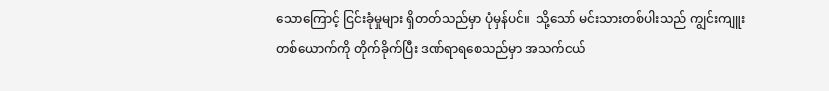သောကြောင့် ငြင်းခုံမှုများ ရှိတတ်သည်မှာ ပုံမှန်ပင်။  သို့သော် မင်းသားတစ်ပါးသည် ကျွင်းကျူး တစ်ယောက်ကို တိုက်ခိုက်ပြီး ဒဏ်ရာရစေသည်မှာ အသက်ငယ်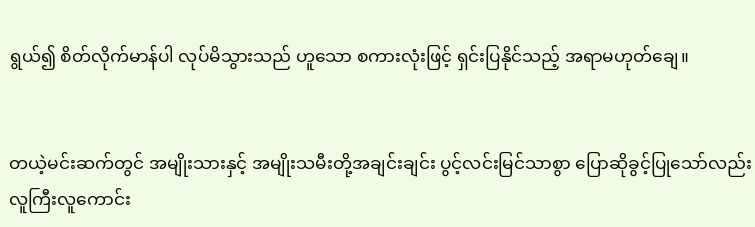ရွယ်၍ စိတ်လိုက်မာန်ပါ လုပ်မိသွားသည် ဟူသော စကားလုံးဖြင့် ရှင်းပြနိုင်သည့် အရာမဟုတ်ချေ။


တယဲ့မင်းဆက်တွင် အမျိုးသားနှင့် အမျိုးသမီးတို့အချင်းချင်း ပွင့်လင်းမြင်သာစွာ ပြောဆိုခွင့်ပြုသော်လည်း လူကြီးလူကောင်း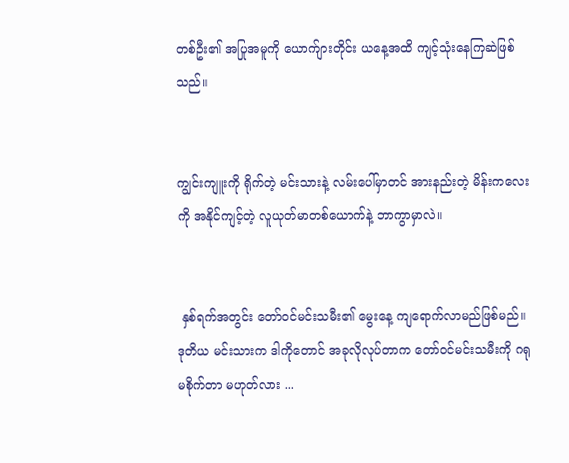တစ်ဦး၏ အပြုအမူကို ယောက်ျားတိုင်း ယနေ့အထိ ကျင့်သုံးနေကြဆဲဖြစ်သည်။


ကျွင်းကျူးကို ရိုက်တဲ့ မင်းသားနဲ့ လမ်းပေါ်မှာတင် အားနည်းတဲ့ မိန်းကလေးကို အနိုင်ကျင့်တဲ့ လူယုတ်မာတစ်ယောက်နဲ့ ဘာကွာမှာလဲ။


 နှစ်ရက်အတွင်း တော်ဝင်မင်းသမီး၏ မွေးနေ့ ကျရောက်လာမည်ဖြစ်မည်။ ဒုတိယ မင်းသားက ဒါကိုတောင် အခုလိုလုပ်တာက တော်ဝင်မင်းသမီးကို ဂရုမစိုက်တာ မဟုတ်လား ...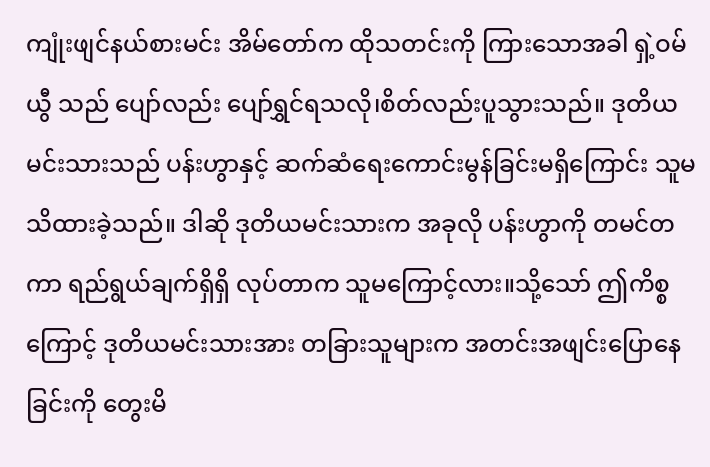ကျုံးဖျင်နယ်စားမင်း အိမ်တော်က ထိုသတင်းကို ကြားသောအခါ ရှဲ့ဝမ်ယွီ သည် ပျော်လည်း ပျော်ရွှင်ရသလို၊စိတ်လည်းပူသွားသည်။ ဒုတိယမင်းသားသည် ပန်းဟွာနှင့် ဆက်ဆံရေးကောင်းမွန်ခြင်းမရှိကြောင်း သူမ သိထားခဲ့သည်။ ဒါဆို ဒုတိယမင်းသားက အခုလို ပန်းဟွာကို တမင်တကာ ရည်ရွယ်ချက်ရှိရှိ လုပ်တာက သူမကြောင့်လား။သို့သော် ဤကိစ္စကြောင့် ဒုတိယမင်းသားအား တခြားသူများက အတင်းအဖျင်းပြောနေခြင်းကို တွေးမိ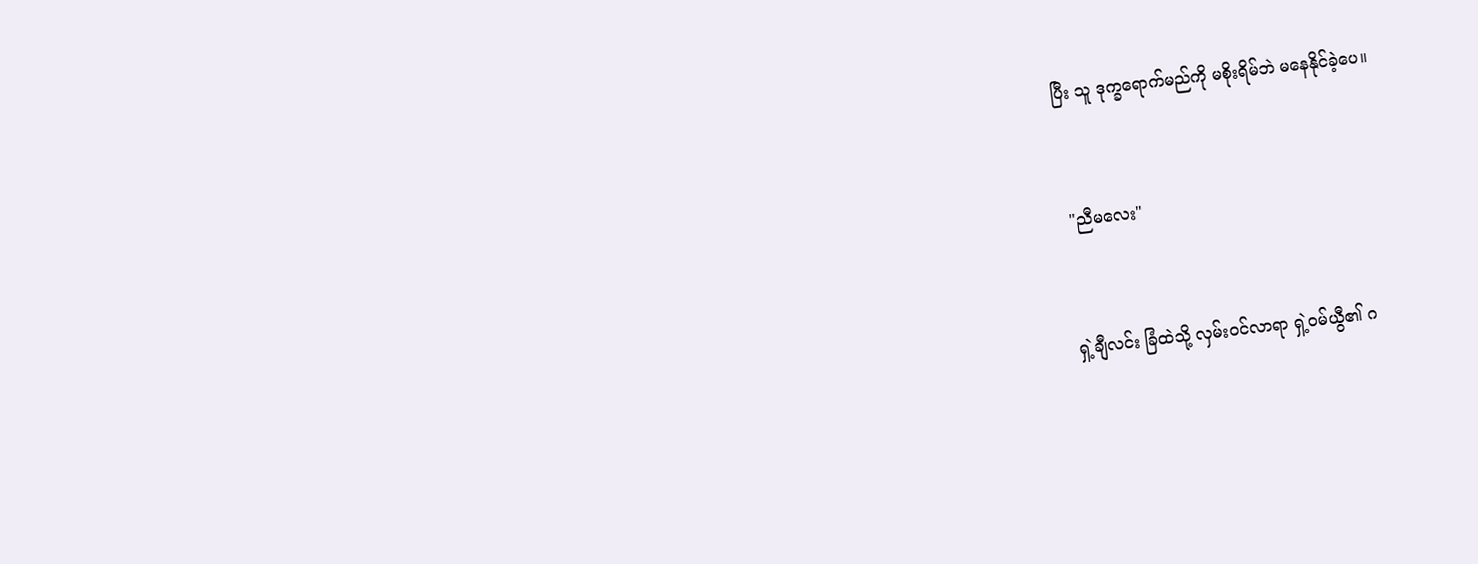ပြီး သူ ဒုက္ခရောက်မည်ကို မစိုးရိမ်ဘဲ ‌မနေနိုင်ခဲ့ပေ။


 "ညီမလေး"


ရှဲ့ချီလင်း ခြံထဲသို့ လှမ်းဝင်လာရာ ရှဲ့ဝမ်ယွီ၏ ဂ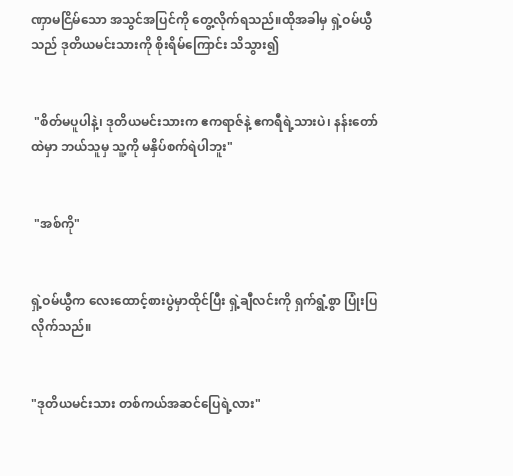ဏှာမငြိမ်သော အသွင်အပြင်ကို တွေ့လိုက်ရသည်။ထိုအခါမှ ရှဲ့ဝမ်ယွီသည် ဒုတိယမင်းသားကို စိုးရိမ်ကြောင်း သိသွား၍


 "စိတ်မပူပါနဲ့၊ ဒုတိယမင်းသားက ဧကရာဇ်နဲ့ ဧကရီရဲ့သားပဲ၊ နန်းတော်ထဲမှာ ဘယ်သူမှ သူ့ကို မနှိပ်စက်ရဲပါဘူး"


 "အစ်ကို"


ရှဲ့ဝမ်ယွီက လေးထောင့်စားပွဲမှာထိုင်ပြီး ရှဲ့ချီလင်းကို ရှက်ရွံ့စွာ ပြုံးပြလိုက်သည်။


"ဒုတိယမင်းသား တစ်ကယ်အဆင်ပြေရဲ့လား"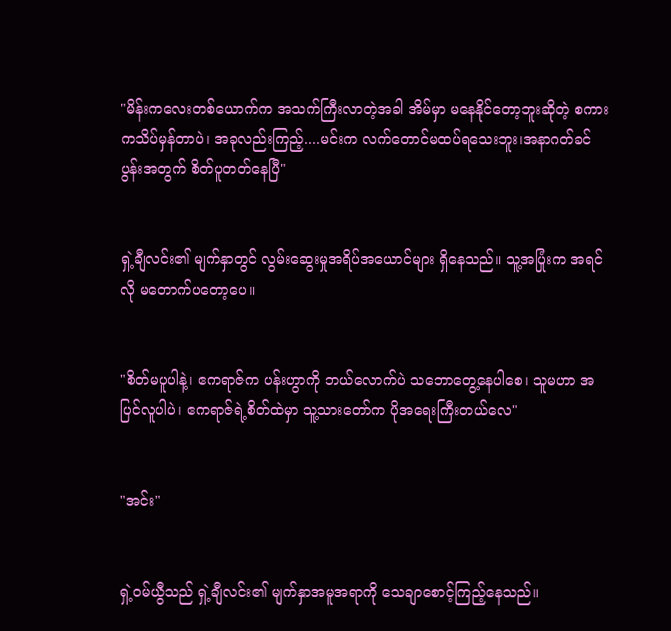"မိန်းကလေးတစ်ယောက်က အသက်ကြီးလာတဲ့အခါ အိမ်မှာ မနေနိုင်တော့ဘူးဆိုတဲ့ စကားကသိပ်မှန်တာပဲ၊ အခုလည်းကြည့်....မင်းက လက်တောင်မထပ်ရသေးဘူး၊အနာဂတ်ခင်ပွန်းအတွက် စိတ်ပူတတ်နေပြီ"


ရှဲ့ချီလင်း၏ မျက်နှာတွင် လွမ်းဆွေးမှုအရိပ်အယောင်များ ရှိနေသည်။ သူ့အပြုံးက အရင်လို မတောက်ပတော့ပေ။


"စိတ်မပူပါနဲ့၊ ဧကရာဇ်က ပန်းဟွာကို ဘယ်လောက်ပဲ သဘောတွေ့နေပါစေ၊ သူမဟာ အပြင်လူပါပဲ၊ ဧကရာဇ်ရဲ့စိတ်ထဲမှာ သူ့သားတော်က ပိုအရေးကြီးတယ်လေ"


"အင်း"


ရှဲ့ဝမ်ယွီသည် ရှဲ့ချီလင်း၏ မျက်နှာအမူအရာကို သေချာစောင့်ကြည့်နေသည်။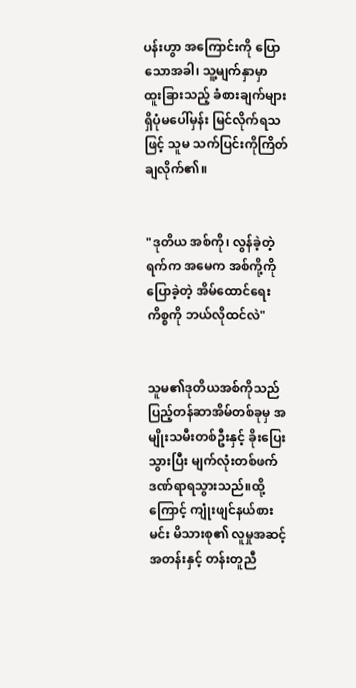ပန်းဟွာ အကြောင်းကို ပြောသောအခါ၊ သူ့မျက်နှာမှာ ထူးခြားသည့် ခံစားချက်များ ရှိပုံမပေါ်မှန်း မြင်လိုက်ရသဖြင့် သူမ သက်ပြင်းကိုကြိတ်ချလိုက်၏။


"ဒုတိယ အစ်ကို၊ လွန်ခဲ့တဲ့ရက်က အမေက အစ်ကို့ကို ပြောခဲ့တဲ့ အိမ်ထောင်ရေးကိစ္စကို ဘယ်လိုထင်လဲ"


သူမ၏ဒုတိယအစ်ကိုသည် ပြည့်တန်ဆာအိမ်တစ်ခုမှ အမျိုးသမီးတစ်ဦးနှင့် ခိုးပြေးသွားပြီး မျက်လုံးတစ်ဖက် ဒဏ်ရာရသွားသည်။ထို့ကြောင့် ကျုံးဖျင်နယ်စားမင်း မိသားစု၏ လူမှုအဆင့်အတန်းနှင့် တန်းတူညီ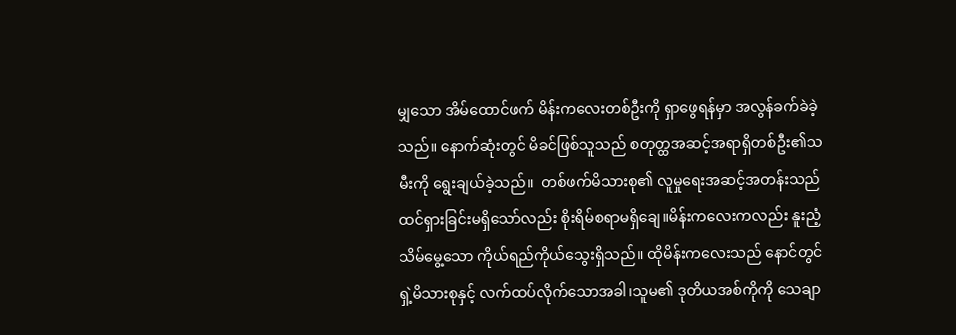မျှသော အိမ်ထောင်ဖက် မိန်းကလေးတစ်ဦးကို ရှာဖွေရန်မှာ အလွန်ခက်ခဲခဲ့သည်။ နောက်ဆုံးတွင် မိခင်ဖြစ်သူသည် စတုတ္ထအဆင့်အရာရှိတစ်ဦး၏သမီးကို ရွေးချယ်ခဲ့သည်။  တစ်ဖက်မိသားစု၏ လူမှုရေးအဆင့်အတန်းသည် ထင်ရှားခြင်းမရှိသော်လည်း စိုးရိမ်စရာမရှိချေ။မိန်းကလေးကလည်း နူးညံ့သိမ်မွေ့သော ကိုယ်ရည်ကိုယ်သွေးရှိသည်။ ထိုမိန်းကလေးသည် နောင်တွင် ရှဲ့မိသားစုနှင့် လက်ထပ်လိုက်သောအခါ၊သူမ၏ ဒုတိယအစ်ကိုကို သေချာ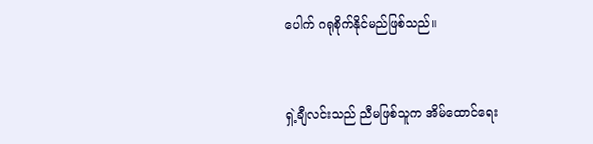ပေါက် ဂရုစိုက်နိုင်မည်ဖြစ်သည်။


ရှဲ့ချီလင်းသည် ညီမဖြစ်သူက အိမ်ထောင်ရေး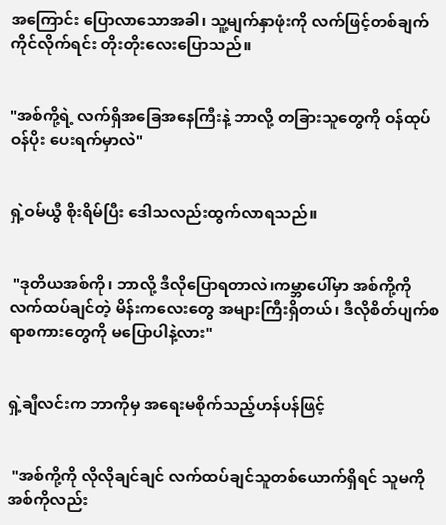အကြောင်း ပြောလာသောအခါ၊ သူ့မျက်နှာဖုံးကို လက်ဖြင့်တစ်ချက်ကိုင်လိုက်ရင်း တိုးတိုးလေးပြောသည်။


"အစ်ကို့ရဲ့ လက်ရှိအခြေအနေကြီးနဲ့ ဘာလို့ တခြားသူတွေကို ဝန်ထုပ်ဝန်ပိုး ပေးရက်မှာလဲ"


ရှဲ့ဝမ်ယွီ စိုးရိမ်ပြီး ဒေါသလည်းထွက်လာရသည်။


 "ဒုတိယအစ်ကို၊ ဘာလို့ ဒီလိုပြောရတာလဲ၊ကမ္ဘာပေါ်မှာ အစ်ကို့ကို လက်ထပ်ချင်တဲ့ မိန်းကလေးတွေ အများကြီးရှိတယ်၊ ဒီလိုစိတ်ပျက်စရာစကားတွေကို မပြောပါနဲ့လား"


ရှဲ့ချီလင်းက ဘာကိုမှ အရေးမစိုက်သည့်ဟန်ပန်ဖြင့်


 "အစ်ကို့ကို လိုလိုချင်ချင် လက်ထပ်ချင်သူတစ်ယောက်ရှိရင် သူမကို အစ်ကိုလည်း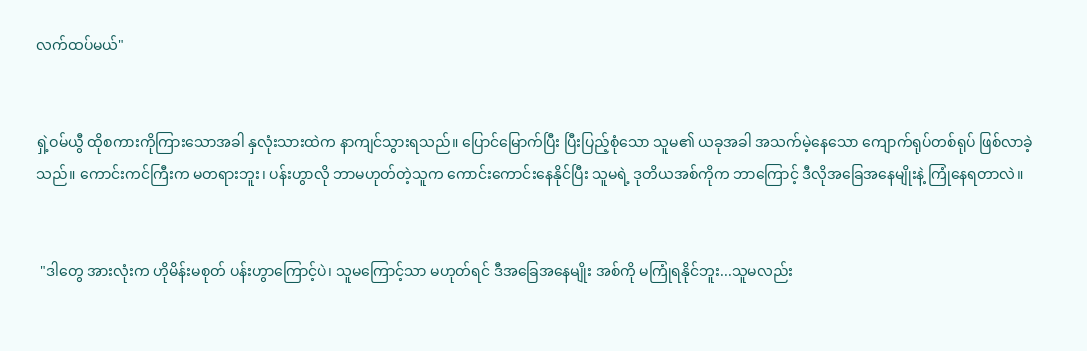လက်ထပ်မယ်"


ရှဲ့ဝမ်ယွီ ထိုစကားကိုကြားသောအခါ နှလုံးသားထဲက နာကျင်သွားရသည်။ ပြောင်မြောက်ပြီး ပြီးပြည့်စုံသော သူမ၏ ယခုအခါ အသက်မဲ့နေသော ကျောက်ရုပ်တစ်ရုပ် ဖြစ်လာခဲ့သည်။ ကောင်းကင်ကြီးက မတရားဘူး၊ ပန်းဟွာလို ဘာမဟုတ်တဲ့သူက ကောင်းကောင်းနေနိုင်ပြီး သူမရဲ့ ဒုတိယအစ်ကိုက ဘာကြောင့် ဒီလိုအခြေအနေမျိုးနဲ့ ကြုံနေရတာလဲ။


 "ဒါတွေ အားလုံးက ဟိုမိန်းမစုတ် ပန်းဟွာကြောင့်ပဲ၊ သူမကြောင့်သာ မဟုတ်ရင် ဒီအခြေအနေမျိုး အစ်ကို မကြုံရနိုင်ဘူး...သူမလည်း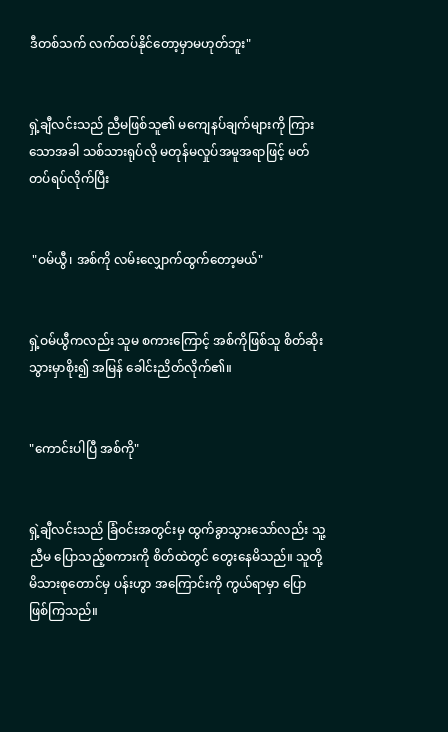ဒီတစ်သက် လက်ထပ်နိုင်တော့မှာမဟုတ်ဘူး"


ရှဲ့ချီလင်းသည် ညီမဖြစ်သူ၏ မကျေနပ်ချက်များကို ကြားသောအခါ သစ်သားရုပ်လို မတုန်မလှုပ်အမူအရာဖြင့် မတ်တပ်ရပ်လိုက်ပြီး


 "ဝမ်ယွီ၊ အစ်ကို လမ်းလျှောက်ထွက်တော့မယ်"


ရှဲ့ဝမ်ယွီကလည်း သူမ စကားကြောင့် အစ်ကိုဖြစ်သူ စိတ်ဆိုးသွားမှာစိုး၍ အမြန် ခေါင်းညိတ်လိုက်၏။


"ကောင်းပါပြီ အစ်ကို"


ရှဲ့ချီလင်းသည် ခြံဝင်းအတွင်းမှ ထွက်ခွာသွားသော်လည်း သူ့ညီမ ပြောသည့်စကားကို စိတ်ထဲတွင် တွေးနေမိသည်။ သူတို့မိသားစုတောင်မှ ပန်းဟွာ အကြောင်းကို ကွယ်ရာမှာ ပြောဖြစ်ကြသည်။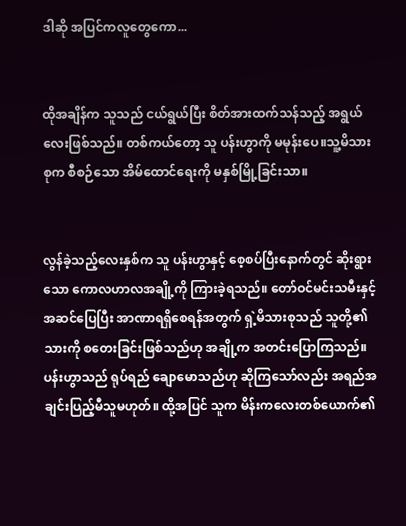ဒါဆို အပြင်ကလူတွေကော...


ထိုအချိန်က သူသည် ငယ်ရွယ်ပြီး စိတ်အားထက်သန်သည့် အရွယ်လေးဖြစ်သည်။ တစ်ကယ်တော့ သူ ပန်းဟွာကို မမုန်းပေ။သူ့မိသားစုက စီစဉ်သော အိမ်ထောင်ရေးကို မနှစ်မြို့ခြင်းသာ။


လွန်ခဲ့သည့်လေးနှစ်က သူ ပန်းဟွာနှင့် စေ့စပ်ပြီးနောက်တွင် ဆိုးရွားသော ကောလဟာလအချို့ကို ကြားခဲ့ရသည်။ တော်ဝင်မင်းသမီးနှင့် အဆင်ပြေပြီး အာဏာရရှိစေရန်အတွက် ရှဲ့မိသားစုသည် သူတို့၏သားကို စတေးခြင်းဖြစ်သည်ဟု အချို့က အတင်းပြောကြသည်။ ပန်းဟွာသည် ရုပ်ရည် ချောမောသည်ဟု ဆိုကြသော်လည်း အရည်အချင်းပြည့်မီသူမဟုတ်။ ထို့အပြင် သူက မိန်းကလေးတစ်ယောက်၏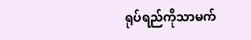ရုပ်ရည်ကိုသာမက်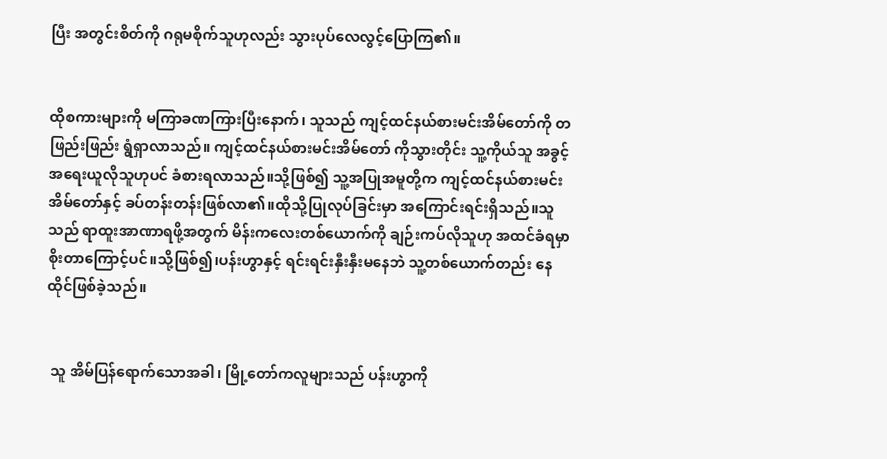ပြီး အတွင်းစိတ်ကို ဂရုမစိုက်သူဟုလည်း သွားပုပ်လေလွင့်ပြောကြ၏။


ထိုစကားများကို မကြာခဏကြားပြီးနောက်၊ သူသည် ကျင့်ထင်နယ်စားမင်းအိမ်တော်ကို တဖြည်းဖြည်း ရွံရှာလာသည်။ ကျင့်ထင်နယ်စားမင်းအိမ်တော် ကိုသွားတိုင်း သူ့ကိုယ်သူ အခွင့်အရေးယူလိုသူဟုပင် ခံစားရလာသည်။သို့ဖြစ်၍ သူ့အပြုအမူတို့က ကျင့်ထင်နယ်စားမင်းအိမ်တော်နှင့် ခပ်တန်းတန်းဖြစ်လာ၏။ထိုသို့ပြုလုပ်ခြင်းမှာ အကြောင်းရင်းရှိသည်။သူသည် ရာထူးအာဏာရဖို့အတွက် မိန်းကလေးတစ်ယောက်ကို ချဉ်းကပ်လိုသူဟု အထင်ခံရမှာ စိုးတာကြောင့်ပင်။သို့ဖြစ်၍၊ပန်းဟွာနှင့် ရင်းရင်းနှီးနှီးမနေဘဲ သူ့တစ်ယောက်တည်း နေထိုင်ဖြစ်ခဲ့သည်။


 သူ အိမ်ပြန်ရောက်သောအခါ၊ မြို့တော်ကလူများသည် ပန်းဟွာကို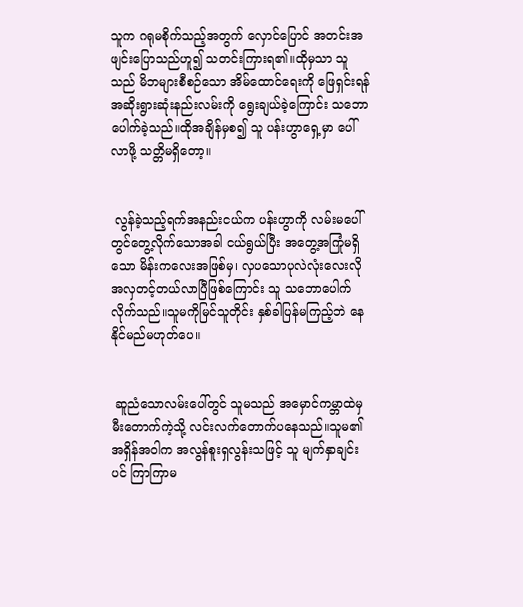သူက ဂရုမစိုက်သည့်အတွက် လှောင်ပြောင် အတင်းအဖျင်းပြောသည်ဟူ၍ သတင်းကြားရ၏။ထိုမှသာ သူသည် မိဘများစီစဉ်သော အိမ်ထောင်ရေးကို ဖြေရှင်းရန် အဆိုးရွားဆုံးနည်းလမ်းကို ရွေးချယ်ခဲ့ကြောင်း သဘောပေါက်ခဲ့သည်။ထိုအချိန်မှစ၍ သူ ပန်းဟွာရှေ့မှာ ပေါ်လာဖို့ သတ္တိမရှိတော့။


 လွန်ခဲ့သည့်ရက်အနည်းငယ်က ပန်းဟွာကို လမ်းမပေါ်တွင်တွေ့လိုက်သောအခါ ငယ်ရွယ်ပြီး အတွေ့အကြုံမရှိသော မိန်းကလေးအဖြစ်မှ၊ လှပသောပုလဲလုံးလေးလို အလှတင့်တယ်လာပြီဖြစ်ကြောင်း သူ သဘောပေါက်လိုက်သည်။သူမကိုမြင်သူတိုင်း နှစ်ခါပြန်မကြည့်ဘဲ နေနိုင်မည်မဟုတ်ပေ။


 ဆူညံသောလမ်းပေါ်တွင် သူမသည် အမှောင်ကမ္ဘာထဲမှ မီးတောက်ကဲ့သို့ လင်းလက်တောက်ပနေသည်။သူမ၏ အရှိန်အဝါက အလွန်စူးရှလွန်းသဖြင့် သူ မျက်နှာချင်းပင် ကြာကြာမ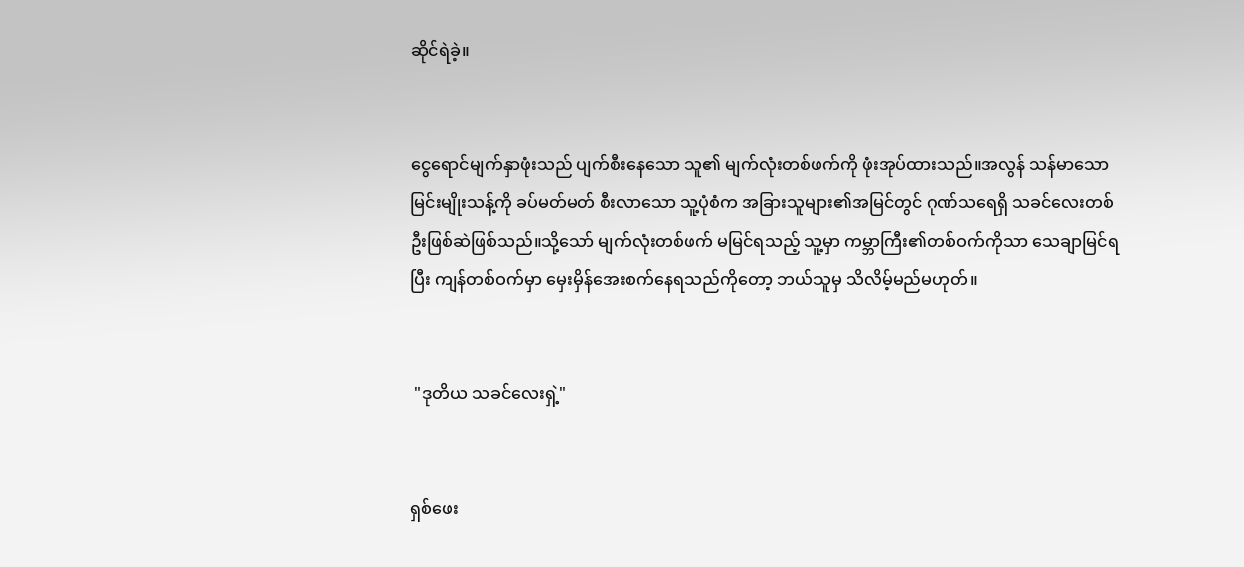ဆိုင်ရဲခဲ့။


ငွေရောင်မျက်နှာဖုံးသည် ပျက်စီးနေသော သူ၏ မျက်လုံးတစ်ဖက်ကို ဖုံးအုပ်ထားသည်။အလွန် သန်မာသော မြင်းမျိုးသန့်ကို ခပ်မတ်မတ် စီးလာသော သူ့ပုံစံက အခြားသူများ၏အမြင်တွင် ဂုဏ်သရေရှိ သခင်လေးတစ်ဦးဖြစ်ဆဲဖြစ်သည်။သို့သော် မျက်လုံးတစ်ဖက် မမြင်ရသည့် သူ့မှာ ကမ္ဘာကြီး၏တစ်ဝက်ကိုသာ သေချာမြင်ရပြီး ကျန်တစ်ဝက်မှာ မှေးမှိန်အေးစက်နေရသည်ကိုတော့ ဘယ်သူမှ သိလိမ့်မည်မဟုတ်။


 "ဒုတိယ သခင်လေးရှဲ့"


ရှစ်ဖေး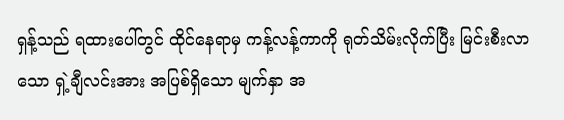ရှန့်သည် ရထားပေါ်တွင် ထိုင်နေရာမှ ကန့်လန့်ကာကို ရုတ်သိမ်းလိုက်ပြီး မြင်းစီးလာသော ရှဲ့ချီလင်းအား အပြစ်ရှိသော မျက်နှာ အ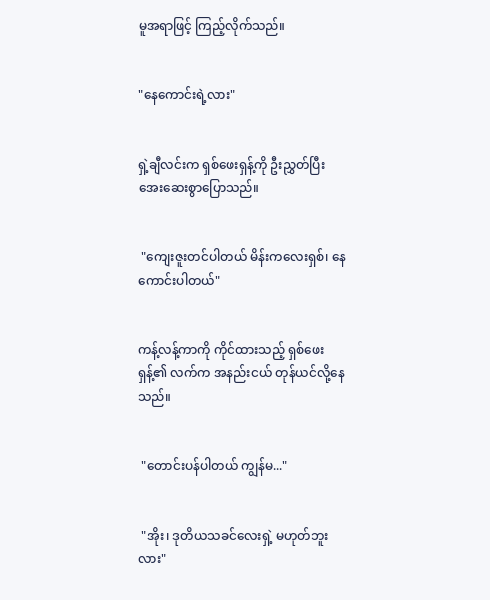မူအရာဖြင့် ကြည့်လိုက်သည်။


"နေကောင်းရဲ့လား"


ရှဲ့ချီလင်းက ရှစ်ဖေးရှန့်ကို ဦးညွှတ်ပြီး အေးဆေးစွာပြောသည်။


 "ကျေးဇူးတင်ပါတယ် မိန်းကလေးရှစ်၊ နေကောင်းပါတယ်"


ကန့်လန့်ကာကို ကိုင်ထားသည့် ရှစ်ဖေးရှန့်၏ လက်က အနည်းငယ် တုန်ယင်လို့နေသည်။


 "တောင်းပန်ပါတယ် ကျွန်မ..."


 "အိုး၊ ဒုတိယသခင်လေးရှဲ့ မဟုတ်ဘူးလား"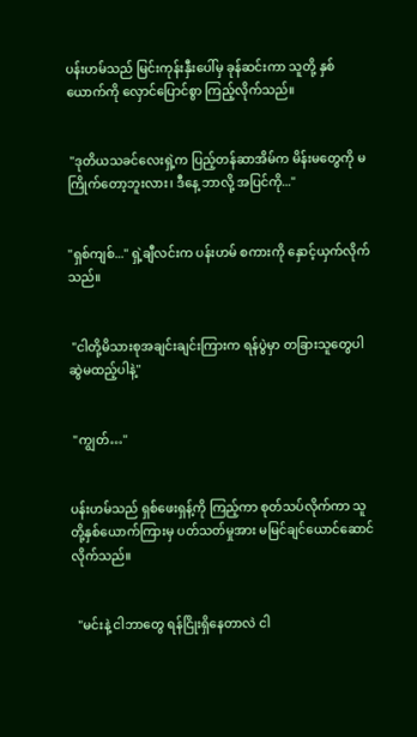ပန်းဟမ်သည် မြင်းကုန်းနှီးပေါ်မှ ခုန်ဆင်းကာ သူတို့ နှစ်ယောက်ကို လှောင်ပြောင်စွာ ကြည့်လိုက်သည်။


 "ဒုတိယသခင်လေးရှဲ့က ပြည့်တန်ဆာအိမ်က မိန်းမတွေကို မကြိုက်တော့ဘူးလား၊ ဒီနေ့ ဘာလို့ အပြင်ကို..."


"ရှစ်ကျစ်..." ရှဲ့ချီလင်းက ပန်းဟမ် စကားကို နှောင့်ယှက်လိုက်သည်။


 "ငါတို့မိသားစုအချင်းချင်းကြားက ရန်ပွဲမှာ တခြားသူတွေပါ ဆွဲမထည့်ပါနဲ့"


 "ကျွတ်…"


ပန်းဟမ်သည် ရှစ်ဖေးရှန့်ကို ကြည့်ကာ စုတ်သပ်လိုက်ကာ သူတို့နှစ်ယောက်ကြားမှ ပတ်သတ်မှုအား မမြင်ချင်ယောင်ဆောင်လိုက်သည်။


  "မင်းနဲ့ ငါဘာတွေ ရန်ငြိုးရှိနေတာလဲ ငါ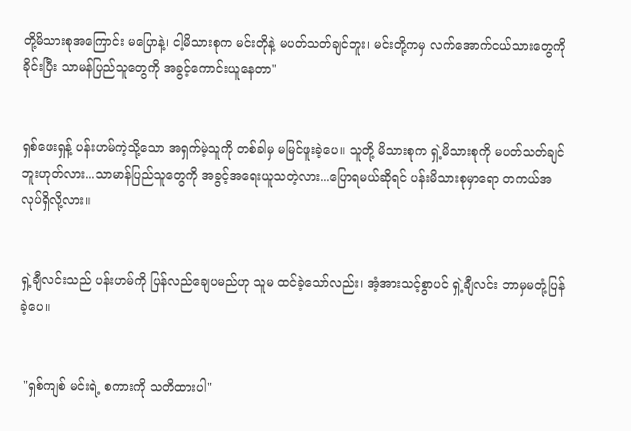တို့မိသားစုအကြောင်း မပြောနဲ့၊ ငါ့မိသားစုက မင်းတိုနဲ့ မပတ်သတ်ချင်ဘူး၊ မင်းတို့ကမှ လက်အောက်ငယ်သားတွေကို ခိုင်းပြီး သာမန်ပြည်သူတွေကို အခွင့်ကောင်းယူနေတာ"


ရှစ်ဖေးရှန့် ပန်းဟမ်ကဲ့သို့သော အရှက်မဲ့သူကို တစ်ခါမှ မမြင်ဖူးခဲ့ပေ။ သူတို့ မိသားစုက ရှဲ့မိသားစုကို မပတ်သတ်ချင်ဘူးဟုတ်လား...သာမာန်ပြည်သူတွေကို အခွင့်အရေးယူသတဲ့လား...ပြောရမယ်ဆိုရင် ပန်းမိသားစုမှာရော တကယ်အလုပ်ရှိလို့လား။


ရှဲ့ချီလင်းသည် ပန်းဟမ်ကို ပြန်လည်ချေပမည်ဟု သူမ ထင်ခဲ့သော်လည်း၊ အံ့အားသင့်စွာပင် ရှဲ့ချီလင်း ဘာမှမတုံ့ပြန်ခဲ့ပေ။


 "ရှစ်ကျစ် မင်းရဲ့ စကားကို သတိထားပါ"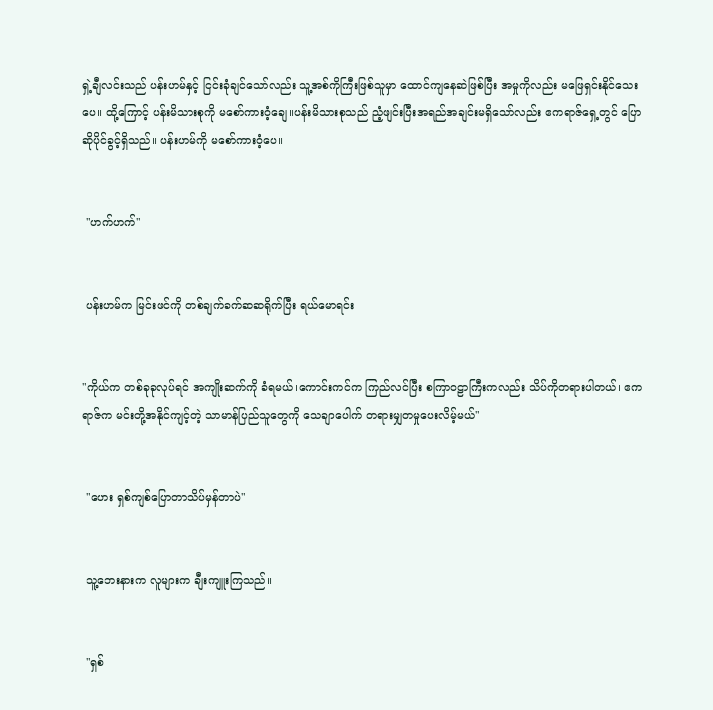ရှဲ့ချီလင်းသည် ပန်းဟမ်နှင့် ငြင်းခုံချင်သော်လည်း သူ့အစ်ကိုကြီးဖြစ်သူမှာ ထောင်ကျနေဆဲဖြစ်ပြီး အမှုကိုလည်း မဖြေရှင်းနိုင်သေးပေ။ ထို့ကြောင့် ပန်းမိသားစုကို မစော်ကားဝံ့ချေ။ပန်းမိသားစုသည် ညံ့ဖျင်းပြီးအရည်အချင်းမရှိသော်လည်း ဧကရာဇ်ရှေ့တွင် ပြောဆိုပိုင်ခွင့်ရှိသည်။ ပန်းဟမ်ကို မစော်ကားဝံ့ပေ။


 "ဟက်ဟက်"


 ပန်းဟမ်က မြင်းဖင်ကို တစ်ချက်ခက်ဆဆရိုက်ပြီး ရယ်မောရင်း


"ကိုယ်က တစ်ခုခုလုပ်ရင် အကျိုးဆက်ကို ခံရမယ်၊ကောင်းကင်က ကြည်လင်ပြီး စကြာဝဠာကြီးကလည်း သိပ်ကိုတရားပါတယ်၊ ဧကရာဇ်က မင်းတို့အနိုင်ကျင့်တဲ့ သာမာန်ပြည်သူတွေကို သေချာပေါက် တရားမျှတမှုပေးလိမ့်မယ်"


 "ဟေး ရှစ်ကျစ်ပြောတာသိပ်မှန်တာပဲ"


 သူ့ဘေးနားက လူများက ချီးကျူးကြသည်။


 "ရှစ်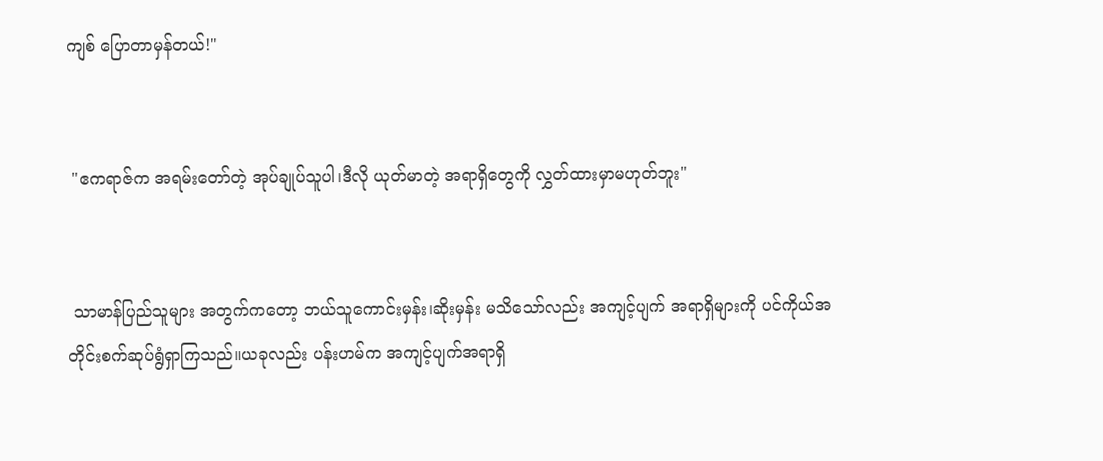ကျစ် ပြောတာမှန်တယ်!"


 "ဧကရာဇ်က အရမ်းတော်တဲ့ အုပ်ချုပ်သူပါ၊ဒီလို ယုတ်မာတဲ့ အရာရှိတွေကို လွှတ်ထားမှာမဟုတ်ဘူး"


 သာမာန်ပြည်သူများ အတွက်ကတော့ ဘယ်သူကောင်းမှန်း၊ဆိုးမှန်း မသိသော်လည်း အကျင့်ပျက် အရာရှိများကို ပင်ကိုယ်အတိုင်းစက်ဆုပ်ရွံရှာကြသည်။ယခုလည်း ပန်းဟမ်က အကျင့်ပျက်အရာရှိ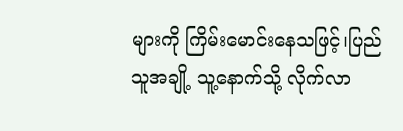များကို ကြိမ်းမောင်းနေသဖြင့်၊ပြည်သူအချို့ သူ့နောက်သို့ လိုက်လာ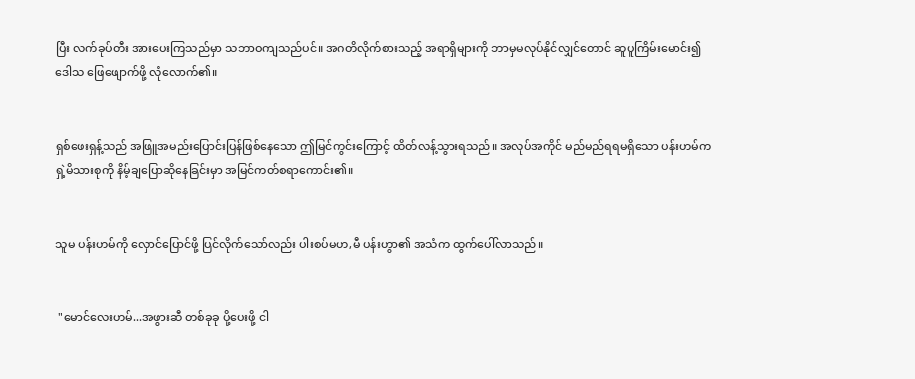ပြီး လက်ခုပ်တီး အားပေးကြသည်မှာ သဘာဝကျသည်ပင်။ အဂတိလိုက်စားသည့် အရာရှိများကို ဘာမှမလုပ်နိုင်လျှင်တောင် ဆူပူကြိမ်းမောင်း၍ ဒေါသ ဖြေဖျောက်ဖို့ လုံလောက်၏။


ရှစ်ဖေးရှန့်သည် အဖြူအမည်းပြောင်းပြန်ဖြစ်နေသော ဤမြင်ကွင်းကြောင့် ထိတ်လန့်သွားရသည်။ အလုပ်အကိုင် မည်မည်ရရမရှိသော ပန်းဟမ်က ရှဲ့မိသားစုကို နိမ့်ချပြောဆိုနေခြင်းမှာ အမြင်ကတ်စရာကောင်း၏။


သူမ ပန်းဟမ်ကို လှောင်ပြောင်ဖို့ ပြင်လိုက်သော်လည်း ပါးစပ်မဟ,မီ ပန်းဟွာ၏ အသံက ထွက်ပေါ်လာသည်။


 "မောင်လေးဟမ်...အဖွားဆီ တစ်ခုခု ပို့ပေးဖို့ ငါ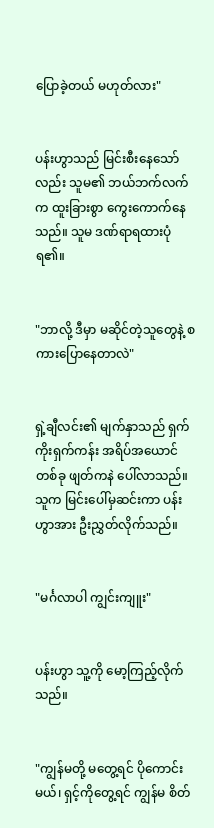ပြောခဲ့တယ် မဟုတ်လား"


ပန်းဟွာသည် မြင်းစီးနေသော်လည်း သူမ၏ ဘယ်ဘက်လက်က ထူးခြားစွာ ကွေးကောက်နေသည်။ သူမ ဒဏ်ရာရထားပုံရ၏။


"ဘာလို့ ဒီမှာ မဆိုင်တဲ့သူတွေနဲ့ စကားပြောနေတာလဲ"


ရှဲ့ချီလင်း၏ မျက်နှာသည် ရှက်ကိုးရှက်ကန်း အရိပ်အယောင်တစ်ခု ဖျတ်ကနဲ ပေါ်လာသည်။သူက မြင်းပေါ်မှဆင်းကာ ပန်းဟွာအား ဦးညွှတ်လိုက်သည်။


"မင်္ဂလာပါ ကျွင်းကျူး"


ပန်းဟွာ သူ့ကို မော့ကြည့်လိုက်သည်။


"ကျွန်မတို့ မတွေ့ရင် ပိုကောင်းမယ်၊ ရှင့်ကိုတွေ့ရင် ကျွန်မ စိတ်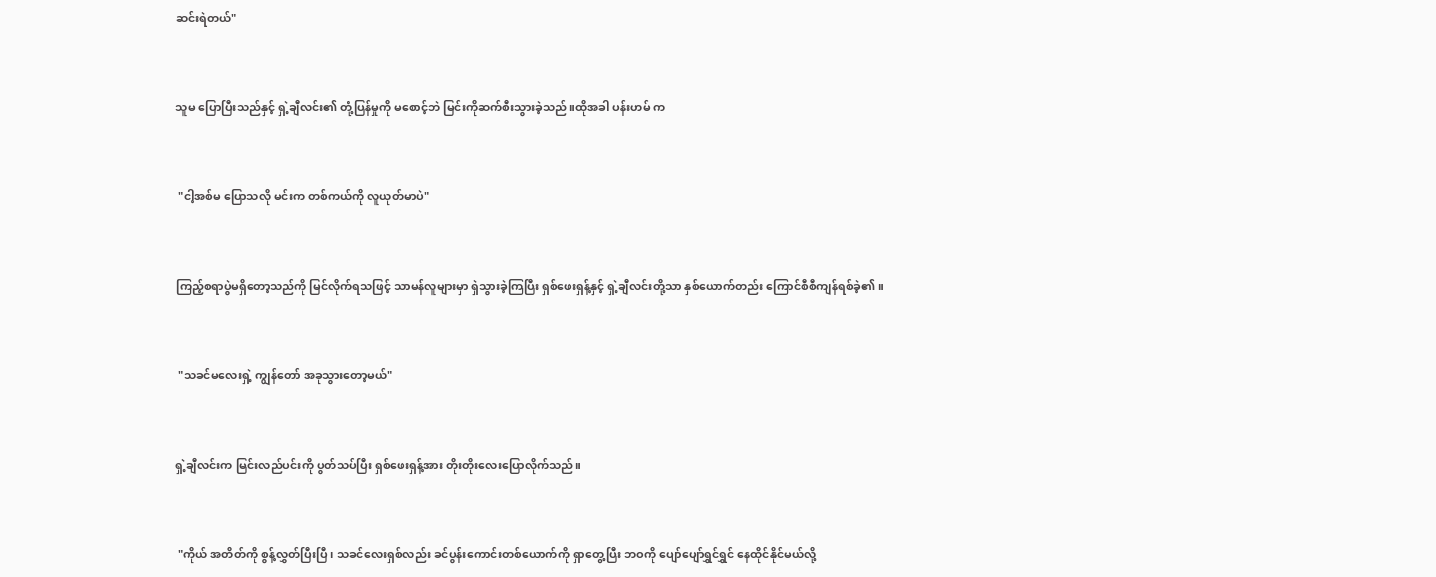ဆင်းရဲတယ်"


သူမ ပြောပြီးသည်နှင့် ရှဲ့ချီလင်း၏ တုံ့ပြန်မှုကို မစောင့်ဘဲ မြင်းကိုဆက်စီးသွားခဲ့သည်။ထိုအခါ ပန်းဟမ် က


 "ငါ့အစ်မ ပြောသလို မင်းက တစ်ကယ်ကို လူယုတ်မာပဲ"


ကြည့်စရာပွဲမရှိတော့သည်ကို မြင်လိုက်ရသဖြင့် သာမန်လူများမှာ ရှဲသွားခဲ့ကြပြီး ရှစ်ဖေးရှန့်နှင့် ရှဲ့ချီလင်းတို့သာ နှစ်ယောက်တည်း ကြောင်စီစီကျန်ရစ်ခဲ့၏။


 "သခင်မ‌လေးရှဲ့ ကျွန်တော် အခုသွားတော့မယ်"


ရှဲ့ချီလင်းက မြင်းလည်ပင်းကို ပွတ်သပ်ပြီး ရှစ်ဖေးရှန့်အား တိုးတိုးလေးပြောလိုက်သည်။


 "ကိုယ် အတိတ်ကို စွန့်လွှတ်ပြီးပြီ၊ သခင်လေးရှစ်လည်း ခင်ပွန်းကောင်းတစ်ယောက်ကို ရှာတွေ့ပြီး ဘဝကို ပျော်ပျော်ရွှင်ရွှင် နေထိုင်နိုင်မယ်လို့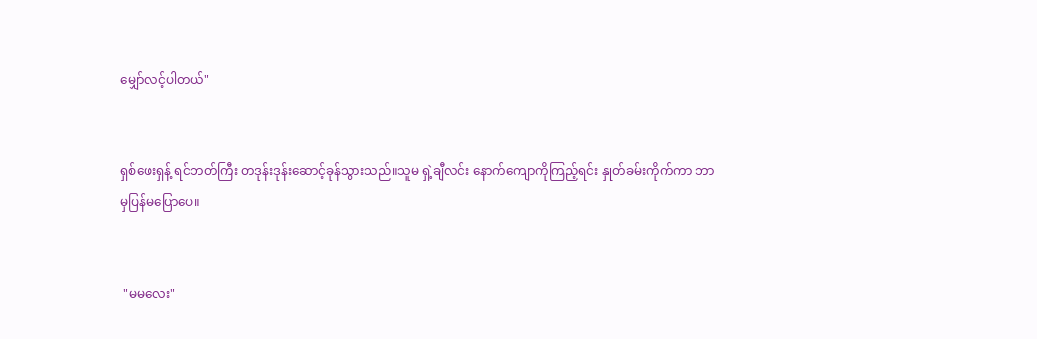မျှော်လင့်ပါတယ်"


ရှစ်ဖေးရှန့် ရင်ဘတ်ကြီး တဒုန်းဒုန်းဆောင့်ခုန်သွားသည်။သူမ ရှဲ့ချီလင်း နောက်ကျောကိုကြည့်ရင်း နှုတ်ခမ်းကိုက်ကာ ဘာမှပြန်မပြောပေ။


 "မမလေး"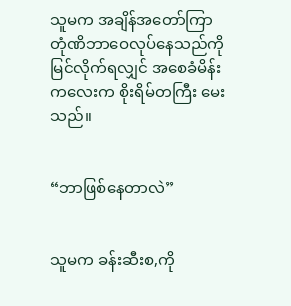သူမက အချိန်အတော်ကြာ တုံဏိဘာဝေလုပ်နေသည်ကို မြင်လိုက်ရလျှင် အစေခံမိန်းကလေးက စိုးရိမ်တကြီး မေးသည်။


“ဘာဖြစ်နေတာလဲ”


သူမက ခန်းဆီးစ,ကို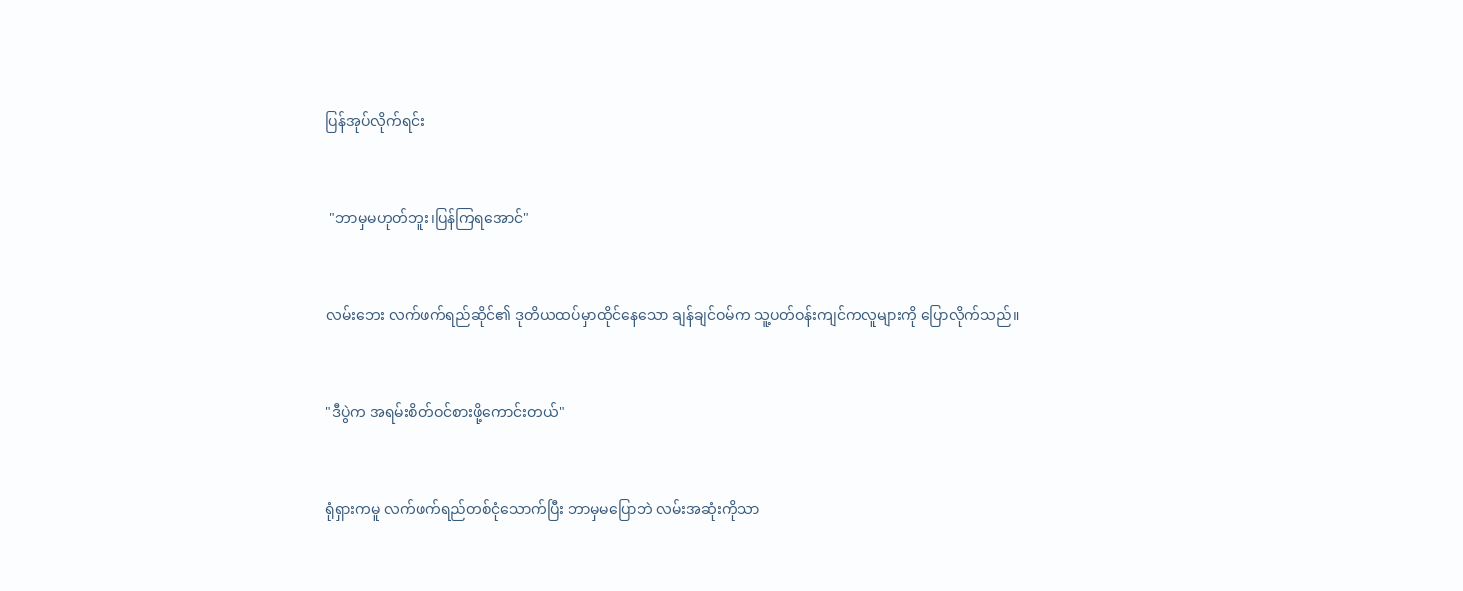ပြန်အုပ်လိုက်ရင်း


 "ဘာမှမဟုတ်ဘူး၊ပြန်ကြရအောင်"


လမ်းဘေး လက်ဖက်ရည်ဆိုင်၏ ဒုတိယထပ်မှာထိုင်နေသော ချန်ချင်ဝမ်က သူ့ပတ်ဝန်းကျင်ကလူများကို ပြောလိုက်သည်။


"ဒီပွဲက အရမ်းစိတ်ဝင်စားဖို့ကောင်းတယ်"


ရုံရှားကမူ လက်ဖက်ရည်တစ်ငုံသောက်ပြီး ဘာမှမပြောဘဲ လမ်းအဆုံးကိုသာ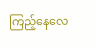ကြည့်‌နေလေ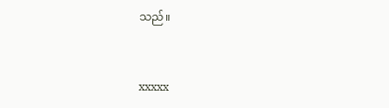သည်။


xxxxx